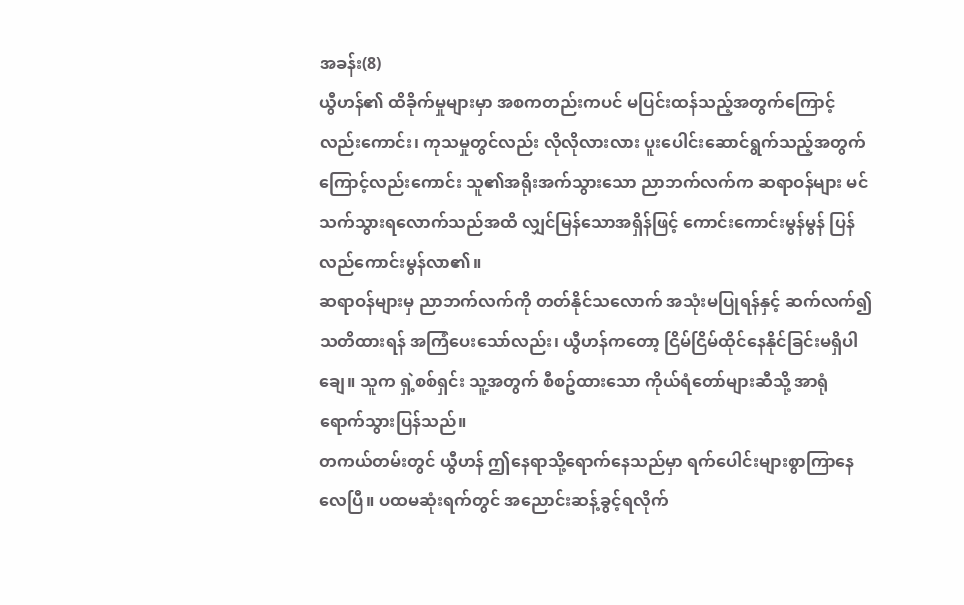အခန်း(8)
ယွီဟန်၏ ထိခိုက်မှုများမှာ အစကတည်းကပင် မပြင်းထန်သည့်အတွက်ကြောင့်လည်းကောင်း၊ ကုသမှုတွင်လည်း လိုလိုလားလား ပူးပေါင်းဆောင်ရွက်သည့်အတွက်ကြောင့်လည်းကောင်း သူ၏အရိုးအက်သွားသော ညာဘက်လက်က ဆရာဝန်များ မင်သက်သွားရလောက်သည်အထိ လျှင်မြန်သောအရှိန်ဖြင့် ကောင်းကောင်းမွန်မွန် ပြန်လည်ကောင်းမွန်လာ၏။
ဆရာဝန်များမှ ညာဘက်လက်ကို တတ်နိုင်သလောက် အသုံးမပြုရန်နှင့် ဆက်လက်၍ သတိထားရန် အကြံပေးသော်လည်း၊ ယွီဟန်ကတော့ ငြိမ်ငြိမ်ထိုင်နေနိုင်ခြင်းမရှိပါချေ။ သူက ရှဲ့စစ်ရှင်း သူ့အတွက် စီစဥ်ထားသော ကိုယ်ရံတော်များဆီသို့ အာရုံရောက်သွားပြန်သည်။
တကယ်တမ်းတွင် ယွီဟန် ဤနေရာသို့ရောက်နေသည်မှာ ရက်ပေါင်းများစွာကြာနေလေပြီ။ ပထမဆုံးရက်တွင် အညောင်းဆန့်ခွင့်ရလိုက်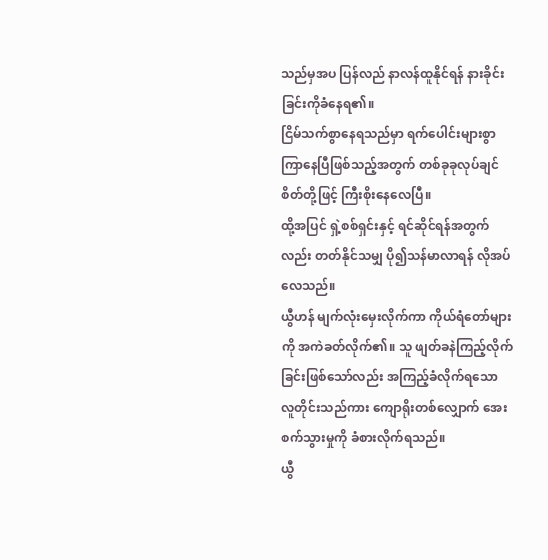သည်မှအပ ပြန်လည် နာလန်ထူနိုင်ရန် နားခိုင်းခြင်းကိုခံနေရ၏။
ငြိမ်သက်စွာနေရသည်မှာ ရက်ပေါင်းများစွာကြာနေပြီဖြစ်သည့်အတွက် တစ်ခုခုလုပ်ချင်စိတ်တို့ဖြင့် ကြီးစိုးနေလေပြီ။
ထို့အပြင် ရှဲ့စစ်ရှင်းနှင့် ရင်ဆိုင်ရန်အတွက်လည်း တတ်နိုင်သမျှ ပို၍သန်မာလာရန် လိုအပ်လေသည်။
ယွီဟန် မျက်လုံးမှေးလိုက်ကာ ကိုယ်ရံတော်များကို အကဲခတ်လိုက်၏။ သူ ဖျတ်ခနဲကြည့်လိုက်ခြင်းဖြစ်သော်လည်း အကြည့်ခံလိုက်ရသော လူတိုင်းသည်ကား ကျောရိုးတစ်လျှောက် အေးစက်သွားမှုကို ခံစားလိုက်ရသည်။
ယွီ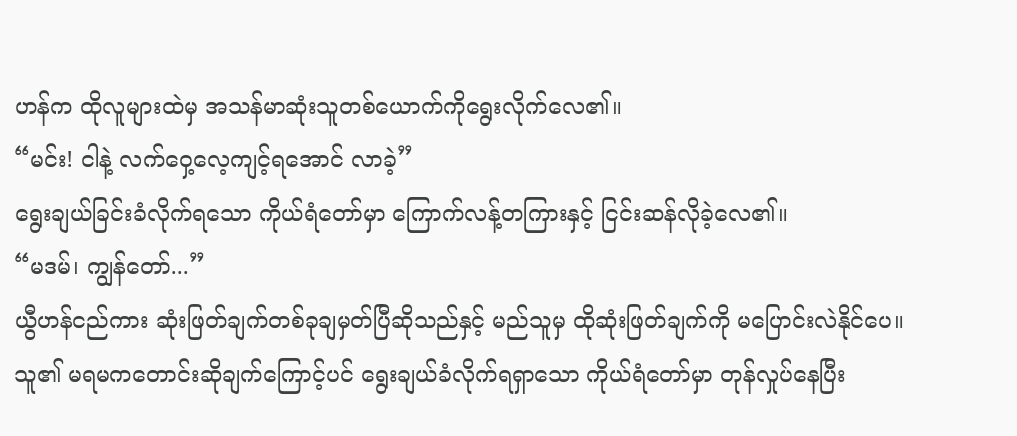ဟန်က ထိုလူများထဲမှ အသန်မာဆုံးသူတစ်ယောက်ကိုရွေးလိုက်လေ၏။
“မင်း! ငါနဲ့ လက်ဝှေ့လေ့ကျင့်ရအောင် လာခဲ့”
ရွေးချယ်ခြင်းခံလိုက်ရသော ကိုယ်ရံတော်မှာ ကြောက်လန့်တကြားနှင့် ငြင်းဆန်လိုခဲ့လေ၏။
“မဒမ်၊ ကျွန်တော်...”
ယွီဟန်ငည်ကား ဆုံးဖြတ်ချက်တစ်ခုချမှတ်ပြီဆိုသည်နှင့် မည်သူမှ ထိုဆုံးဖြတ်ချက်ကို မပြောင်းလဲနိုင်ပေ။
သူ၏ မရမကတောင်းဆိုချက်ကြောင့်ပင် ရွေးချယ်ခံလိုက်ရရှာသော ကိုယ်ရံတော်မှာ တုန်လှုပ်နေပြီး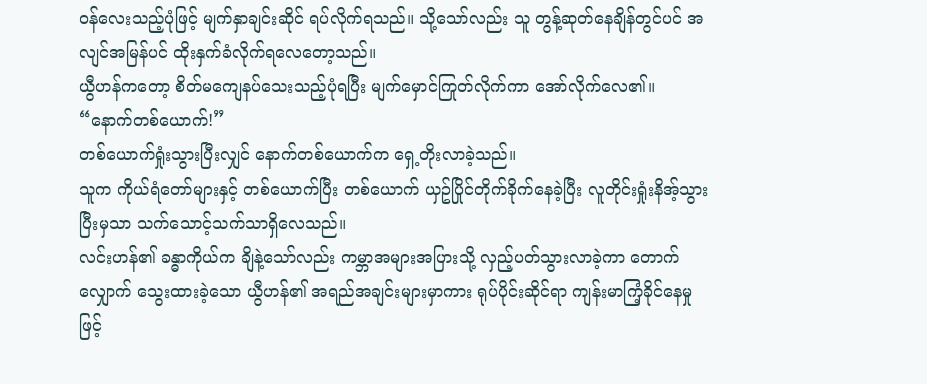ဝန်လေးသည့်ပုံဖြင့် မျက်နှာချင်းဆိုင် ရပ်လိုက်ရသည်။ သို့သော်လည်း သူ တွန့်ဆုတ်နေချိန်တွင်ပင် အလျင်အမြန်ပင် ထိုးနှက်ခံလိုက်ရလေတော့သည်။
ယွီဟန်ကတော့ စိတ်မကျေနပ်သေးသည့်ပုံရပြီး မျက်မှောင်ကြုတ်လိုက်ကာ အော်လိုက်လေ၏။
“နောက်တစ်ယောက်!”
တစ်ယောက်ရှုံးသွားပြီးလျှင် နောက်တစ်ယောက်က ရှေ့တိုးလာခဲ့သည်။
သူက ကိုယ်ရံတော်များနှင့် တစ်ယောက်ပြီး တစ်ယောက် ယှဥ်ပြိုင်တိုက်ခိုက်နေခဲ့ပြီး လူတိုင်းရှုံးနိအ့်သွားပြီးမှသာ သက်သောင့်သက်သာရှိလေသည်။
လင်းဟန်၏ ခန္ဓာကိုယ်က ချိနဲ့သော်လည်း ကမ္ဘာအများအပြားသို့ လှည့်ပတ်သွားလာခဲ့ကာ တောက်လျှောက် သွေးထားခဲ့သော ယွီဟန်၏ အရည်အချင်းများမှာကား ရုပ်ပိုင်းဆိုင်ရာ ကျန်းမာကြံ့ခိုင်နေမှုဖြင့်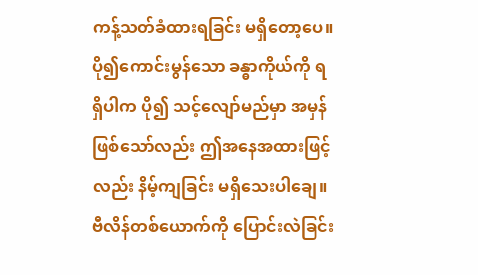ကန့်သတ်ခံထားရခြင်း မရှိတော့ပေ။
ပို၍ကောင်းမွန်သော ခန္ဓာကိုယ်ကို ရရှိပါက ပို၍ သင့်လျော်မည်မှာ အမှန်ဖြစ်သော်လည်း ဤအနေအထားဖြင့်လည်း နိမ့်ကျခြင်း မရှိသေးပါချေ။
ဗီလိန်တစ်ယောက်ကို ပြောင်းလဲခြင်း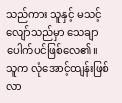သည်ကား သူနှင့် မသင့်လျော်သည်မှာ သေချာပေါက်ပင်ဖြစ်လေ၏။
သူက လုံအောင့်ထျန်းဖြစ်လာ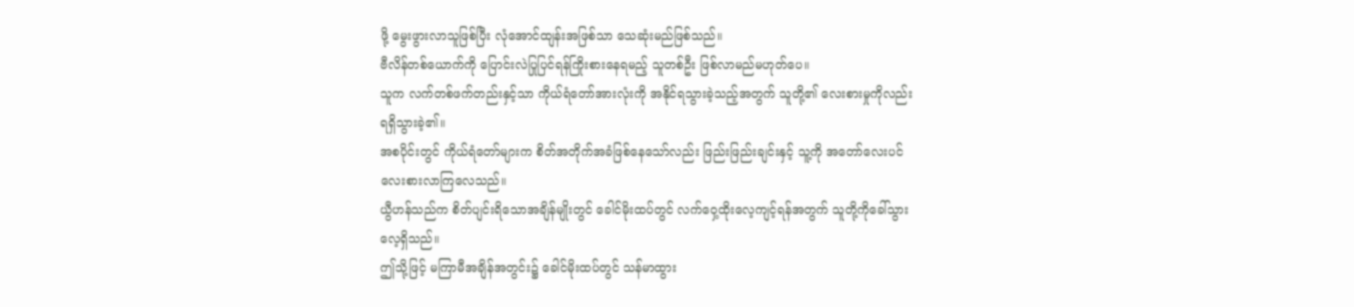ဖို့ မွေးဖွားလာသူဖြစ်ပြီး လုံအောင်ထျန်းအဖြစ်သာ သေဆုံးမည်ဖြစ်သည်။
ဗီလိန်တစ်ယောက်ကို ပြောင်းလဲပြုပြင်ရန်ကြိုးစားနေရမည့် သူတစ်ဦး ဖြစ်လာမည်မဟုတ်ပေ။
သူက လက်တစ်ဖက်တည်းနှင့်သာ ကိုယ်ရံတော်အားလုံးကို အနိုင်ရသွားခဲ့သည့်အတွက် သူတို့၏ လေးစားမှုကိုလည်း ရရှိသွားခဲ့၏။
အစပိုင်းတွင် ကိုယ်ရံတော်များက စိတ်အတိုက်အခံဖြစ်နေသော်လည်း ဖြည်းဖြည်းချင်းနှင့် သူ့ကို အတော်လေးပင် လေးစားလာကြလေသည်။
ယွီဟန်သည်က စိတ်ပျင်းရိသောအချိန်မျိုးတွင် ခေါင်မိုးထပ်တွင် လက်ဝှေ့ထိုးလေ့ကျင့်ရန်အတွက် သူတို့ကိုခေါ်သွားလေ့ရှိသည်။
ဤသို့ဖြင့် မကြာမီအချိန်အတွင်း၌ ခေါင်မိုးထပ်တွင် သန်မာထွား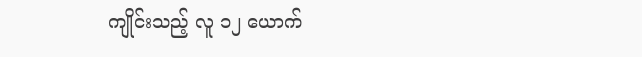ကျိုင်းသည့် လူ ၁၂ ယောက်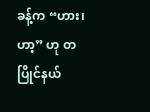ခန့်က “ဟား၊ ဟာ့” ဟု တပြိုင်နယ်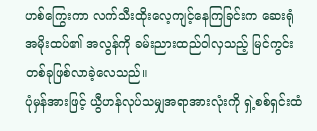ဟစ်ကြွေးကာ လက်သီးထိုးလေ့ကျင့်နေကြခြင်းက ဆေးရုံအမိုးထပ်၏ အလွန်ကို ခမ်းညားထည်ဝါလှသည့် မြင်ကွင်းတစ်ခုဖြစ်လာခဲ့လေသည်။
ပုံမှန်အားဖြင့် ယွီဟန်လုပ်သမျှအရာအားလုံးကို ရှဲ့စစ်ရှင်းထံ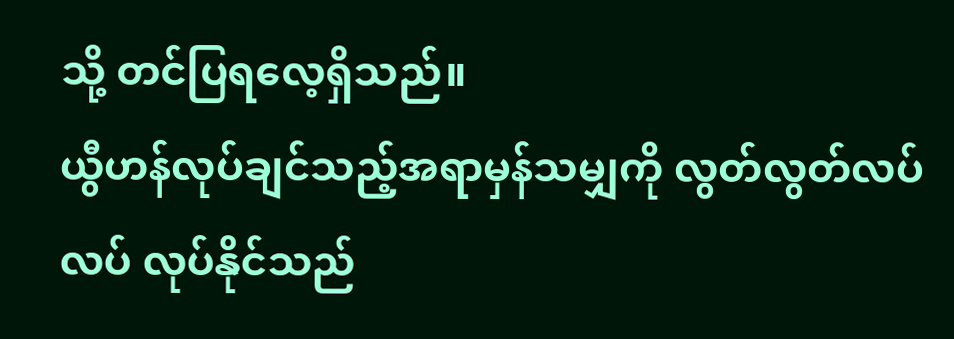သို့ တင်ပြရလေ့ရှိသည်။
ယွီဟန်လုပ်ချင်သည့်အရာမှန်သမျှကို လွတ်လွတ်လပ်လပ် လုပ်နိုင်သည်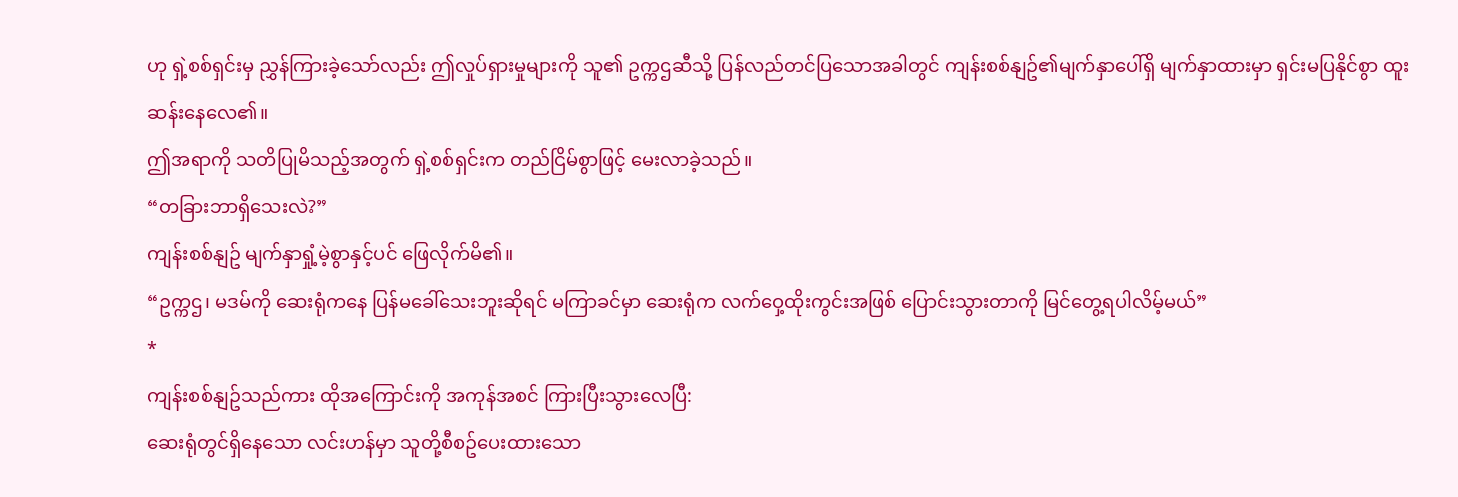ဟု ရှဲ့စစ်ရှင်းမှ ညွှန်ကြားခဲ့သော်လည်း ဤလှုပ်ရှားမှုများကို သူ၏ ဥက္ကဌဆီသို့ ပြန်လည်တင်ပြသောအခါတွင် ကျန်းစစ်နျဥ်၏မျက်နှာပေါ်ရှိ မျက်နှာထားမှာ ရှင်းမပြနိုင်စွာ ထူးဆန်းနေလေ၏။
ဤအရာကို သတိပြုမိသည့်အတွက် ရှဲ့စစ်ရှင်းက တည်ငြိမ်စွာဖြင့် မေးလာခဲ့သည်။
“တခြားဘာရှိသေးလဲ?”
ကျန်းစစ်နျဥ် မျက်နှာရှုံ့မဲ့စွာနှင့်ပင် ဖြေလိုက်မိ၏။
“ဥက္ကဌ၊ မဒမ်ကို ဆေးရုံကနေ ပြန်မခေါ်သေးဘူးဆိုရင် မကြာခင်မှာ ဆေးရုံက လက်ဝှေ့ထိုးကွင်းအဖြစ် ပြောင်းသွားတာကို မြင်တွေ့ရပါလိမ့်မယ်”
*
ကျန်းစစ်နျဥ်သည်ကား ထိုအကြောင်းကို အကုန်အစင် ကြားပြီးသွားလေပြီ:
ဆေးရုံတွင်ရှိနေသော လင်းဟန်မှာ သူတို့စီစဥ်ပေးထားသော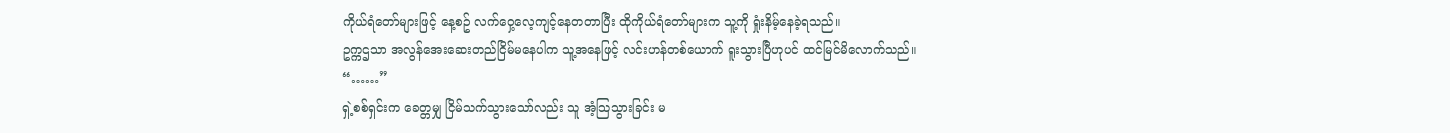ကိုယ်ရံတော်များဖြင့် နေ့စဥ် လက်ဝှေ့လေ့ကျင့်နေတတာပြီး ထိုကိုယ်ရံတော်များက သူ့ကို ရှုံးနိမ့်နေခဲ့ရသည်။
ဥက္ကဌသာ အလွန်အေးဆေးတည်ငြိမ်မနေပါက သူ့အနေဖြင့် လင်းဟန်တစ်ယောက် ရူးသွားပြီဟုပင် ထင်မြင်မိလောက်သည်။
“……”
ရှဲ့စစ်ရှင်းက ခေတ္တမျှ ငြိမ်သက်သွားသော်လည်း သူ အံ့သြသွားခြင်း မ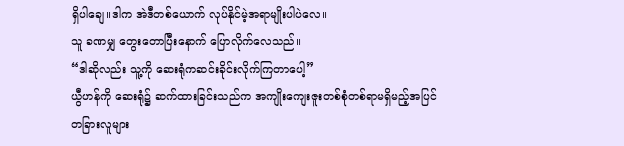ရှိပါချေ။ဒါက အဲဒီတစ်ယောက် လုပ်နိုင်မဲ့အရာမျိုးပါပဲလေ။
သူ ခဏမျှ တွေးတောပြီးနောက် ပြောလိုက်လေသည်။
“ဒါဆိုလည်း သူ့ကို ဆေးရုံကဆင်းခိုင်းလိုက်ကြတာပေါ့”
ယွီဟန်ကို ဆေးရုံ၌ ဆက်ထားခြင်းသည်က အကျိုးကျေးဇူးတစ်စုံတစ်ရာမရှိမည့်အပြင် တခြားလူများ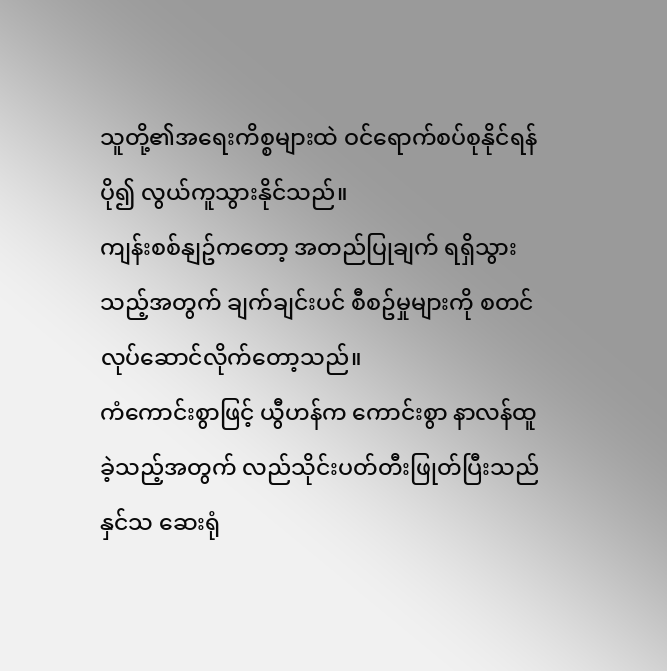သူတို့၏အရေးကိစ္စများထဲ ဝင်ရောက်စပ်စုနိုင်ရန် ပို၍ လွယ်ကူသွားနိုင်သည်။
ကျန်းစစ်နျဥ်ကတော့ အတည်ပြုချက် ရရှိသွားသည့်အတွက် ချက်ချင်းပင် စီစဥ်မှုများကို စတင်လုပ်ဆောင်လိုက်တော့သည်။
ကံကောင်းစွာဖြင့် ယွီဟန်က ကောင်းစွာ နာလန်ထူခဲ့သည့်အတွက် လည်သိုင်းပတ်တီးဖြုတ်ပြီးသည်နှင်သ ဆေးရုံ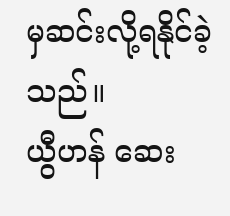မှဆင်းလို့ရနိုင်ခဲ့သည်။
ယွီဟန် ဆေး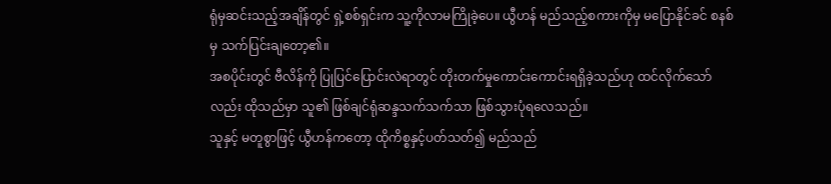ရုံမှဆင်းသည့်အချိန်တွင် ရှဲ့စစ်ရှင်းက သူ့ကိုလာမကြိုခဲ့ပေ။ ယွီဟန် မည်သည့်စကားကိုမှ မပြောနိုင်ခင် စနစ်မှ သက်ပြင်းချတော့၏။
အစပိုင်းတွင် ဗီလိန်ကို ပြုပြင်ပြောင်းလဲရာတွင် တိုးတက်မှုကောင်းကောင်းရရှိခဲ့သည်ဟု ထင်လိုက်သော်လည်း ထိုသည်မှာ သူ၏ ဖြစ်ချင်ရုံဆန္ဒသက်သက်သာ ဖြစ်သွားပုံရလေသည်။
သူနှင့် မတူစွာဖြင့် ယွီဟန်ကတော့ ထိုကိစ္စနှင့်ပတ်သတ်၍ မည်သည်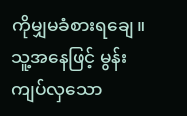ကိုမျှမခံစားရချေ။
သူ့အနေဖြင့် မွန်းကျပ်လှသော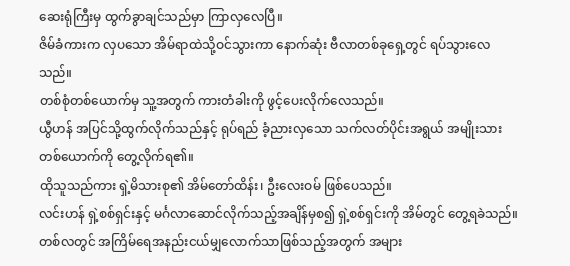ဆေးရုံကြီးမှ ထွက်ခွာချင်သည်မှာ ကြာလှလေပြီ။
ဇိမ်ခံကားက လှပသော အိမ်ရာထဲသို့ဝင်သွားကာ နောက်ဆုံး ဗီလာတစ်ခုရှေ့တွင် ရပ်သွားလေသည်။
တစ်စုံတစ်ယောက်မှ သူ့အတွက် ကားတံခါးကို ဖွင့်ပေးလိုက်လေသည်။
ယွီဟန် အပြင်သို့ထွက်လိုက်သည်နှင့် ရုပ်ရည် ခံ့ညားလှသော သက်လတ်ပိုင်းအရွယ် အမျိုးသားတစ်ယောက်ကို တွေ့လိုက်ရ၏။
ထိုသူသည်ကား ရှဲ့မိသားစု၏ အိမ်တော်ထိန်း၊ ဦးလေးဝမ် ဖြစ်ပေသည်။
လင်းဟန် ရှဲ့စစ်ရှင်းနှင့် မင်္ဂလာဆောင်လိုက်သည့်အချိန်မှစ၍ ရှဲ့စစ်ရှင်းကို အိမ်တွင် တွေ့ရခဲသည်။ တစ်လတွင် အကြိမ်ရေအနည်းငယ်မျှလောက်သာဖြစ်သည့်အတွက် အများ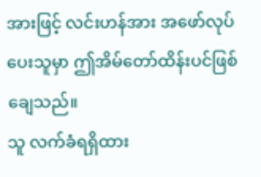အားဖြင့် လင်းဟန်အား အဖော်လုပ်ပေးသူမှာ ဤအိမ်တော်ထိန်းပင်ဖြစ်ချေသည်။
သူ လက်ခံရရှိထား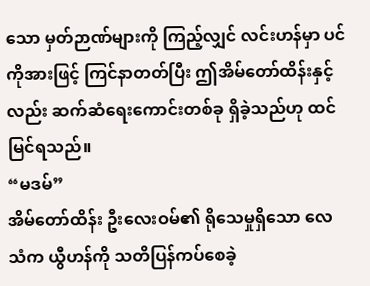သော မှတ်ဉာဏ်များကို ကြည့်လျှင် လင်းဟန်မှာ ပင်ကိုအားဖြင့် ကြင်နာတတ်ပြီး ဤအိမ်တော်ထိန်းနှင့်လည်း ဆက်ဆံရေးကောင်းတစ်ခု ရှိခဲ့သည်ဟု ထင်မြင်ရသည်။
“မဒမ်”
အိမ်တော်ထိန်း ဦးလေးဝမ်၏ ရိုသေမှုရှိသော လေသံက ယွီဟန်ကို သတိပြန်ကပ်စေခဲ့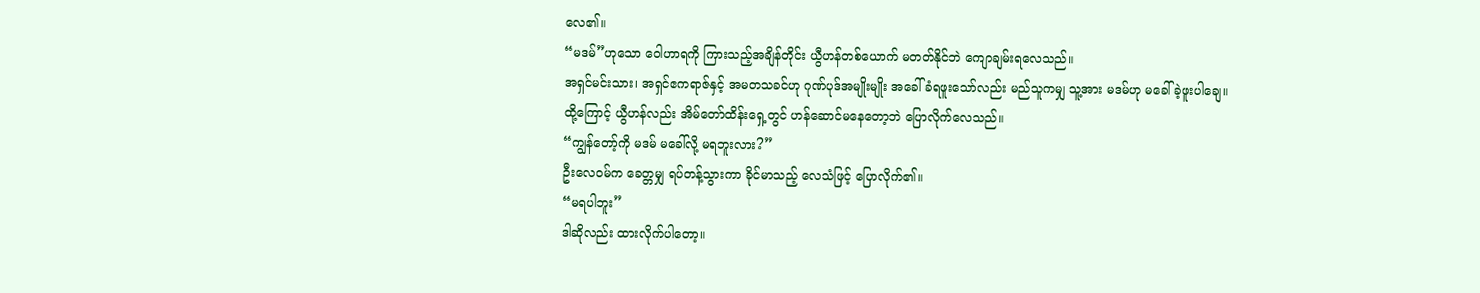လေ၏။
“မဒမ်”ဟုသော ဝေါဟာရကို ကြားသည့်အချိန်တိုင်း ယွီဟန်တစ်ယောက် မတတ်နိုင်ဘဲ ကျောချမ်းရလေသည်။
အရှင်မင်းသား၊ အရှင်ဧကရာဇ်နှင့် အမတသခင်ဟု ဂုဏ်ပုဒ်အမျိုးမျိုး အခေါ်ခံရဖူးသော်လည်း မည်သူကမျှ သူ့အား မဒမ်ဟု မခေါ်ခဲ့ဖူးပါချေ။
ထို့ကြောင့် ယွီဟန်လည်း အိမ်တော်ထိန်းရှေ့တွင် ဟန်ဆောင်မနေတော့ဘဲ ပြောလိုက်လေသည်။
“ကျွန်တော့်ကို မဒမ် မခေါ်လို့ မရဘူးလား?”
ဦးလေဝမ်က ခေတ္တမျှ ရပ်တန့်သွားကာ ခိုင်မာသည့် လေသံဖြင့် ပြောလိုက်၏။
“မရပါဘူး”
ဒါဆိုလည်း ထားလိုက်ပါတော့။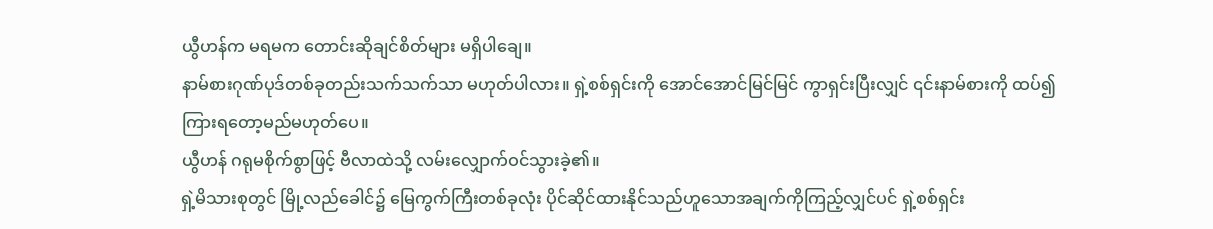ယွီဟန်က မရမက တောင်းဆိုချင်စိတ်များ မရှိပါချေ။
နာမ်စားဂုဏ်ပုဒ်တစ်ခုတည်းသက်သက်သာ မဟုတ်ပါလား။ ရှဲ့စစ်ရှင်းကို အောင်အောင်မြင်မြင် ကွာရှင်းပြီးလျှင် ၎င်းနာမ်စားကို ထပ်၍ ကြားရတော့မည်မဟုတ်ပေ။
ယွီဟန် ဂရုမစိုက်စွာဖြင့် ဗီလာထဲသို့ လမ်းလျှောက်ဝင်သွားခဲ့၏။
ရှဲ့မိသားစုတွင် မြို့လည်ခေါင်၌ မြေကွက်ကြီးတစ်ခုလုံး ပိုင်ဆိုင်ထားနိုင်သည်ဟူသောအချက်ကိုကြည့်လျှင်ပင် ရှဲ့စစ်ရှင်း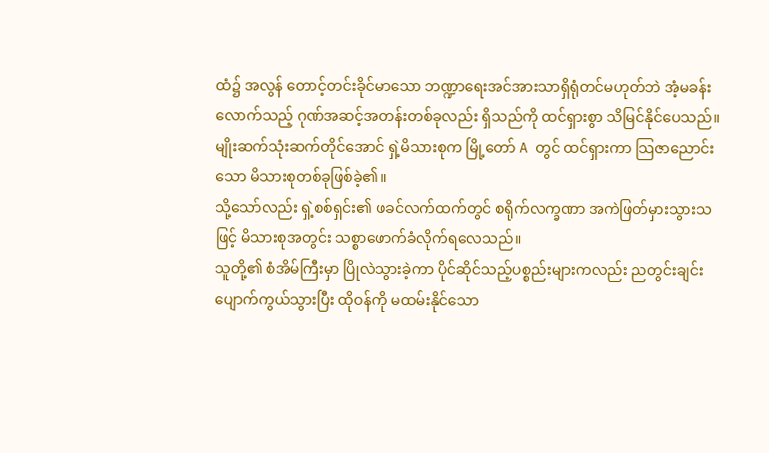ထံ၌ အလွန် တောင့်တင်းခိုင်မာသော ဘဏ္ဍာရေးအင်အားသာရှိရုံတင်မဟုတ်ဘဲ အံ့မခန်းလောက်သည့် ဂုဏ်အဆင့်အတန်းတစ်ခုလည်း ရှိသည်ကို ထင်ရှားစွာ သိမြင်နိုင်ပေသည်။
မျိုးဆက်သုံးဆက်တိုင်အောင် ရှဲ့မိသားစုက မြို့တော် A တွင် ထင်ရှားကာ သြဇာညောင်းသော မိသားစုတစ်ခုဖြစ်ခဲ့၏။
သို့သော်လည်း ရှဲ့စစ်ရှင်း၏ ဖခင်လက်ထက်တွင် စရိုက်လက္ခဏာ အကဲဖြတ်မှားသွားသဖြင့် မိသားစုအတွင်း သစ္စာဖောက်ခံလိုက်ရလေသည်။
သူတို့၏ စံအိမ်ကြီးမှာ ပြိုလဲသွားခဲ့ကာ ပိုင်ဆိုင်သည့်ပစ္စည်းများကလည်း ညတွင်းချင်းပျောက်ကွယ်သွားပြီး ထိုဝန်ကို မထမ်းနိုင်သော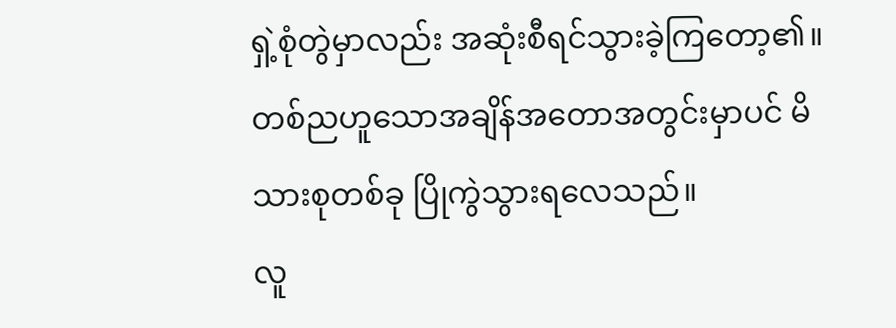ရှဲ့စုံတွဲမှာလည်း အဆုံးစီရင်သွားခဲ့ကြတော့၏။
တစ်ညဟူသောအချိန်အတောအတွင်းမှာပင် မိသားစုတစ်ခု ပြိုကွဲသွားရလေသည်။
လူ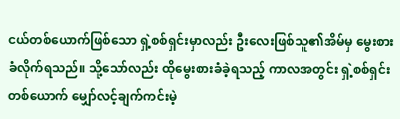ငယ်တစ်ယောက်ဖြစ်သော ရှဲ့စစ်ရှင်းမှာလည်း ဦးလေးဖြစ်သူ၏အိမ်မှ မွေးစားခံလိုက်ရသည်။ သို့သော်လည်း ထိုမွေးစားခံခဲ့ရသည့် ကာလအတွင်း ရှဲ့စစ်ရှင်းတစ်ယောက် မျှော်လင့်ချက်ကင်းမဲ့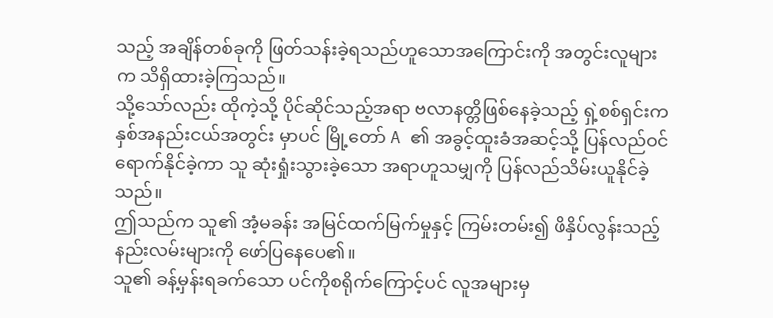သည့် အချိန်တစ်ခုကို ဖြတ်သန်းခဲ့ရသည်ဟူသောအကြောင်းကို အတွင်းလူများက သိရှိထားခဲ့ကြသည်။
သို့သော်လည်း ထိုကဲ့သို့ ပိုင်ဆိုင်သည့်အရာ ဗလာနတ္တိဖြစ်နေခဲ့သည့် ရှဲ့စစ်ရှင်းက နှစ်အနည်းငယ်အတွင်း မှာပင် မြို့တော် A ၏ အခွင့်ထူးခံအဆင့်သို့ ပြန်လည်ဝင်ရောက်နိုင်ခဲ့ကာ သူ ဆုံးရှုံးသွားခဲ့သော အရာဟူသမျှကို ပြန်လည်သိမ်းယူနိုင်ခဲ့သည်။
ဤသည်က သူ၏ အံ့မခန်း အမြင်ထက်မြက်မှုနှင့် ကြမ်းတမ်း၍ ဖိနှိပ်လွန်းသည့် နည်းလမ်းများကို ဖော်ပြနေပေ၏။
သူ၏ ခန့်မှန်းရခက်သော ပင်ကိုစရိုက်ကြောင့်ပင် လူအများမှ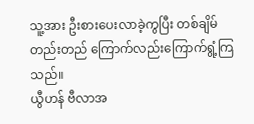သူ့အား ဦးစားပေးလာခဲ့ကွပြီး တစ်ချိမ်တည်းတည် ကြောက်လည်းကြောက်ရွံ့ကြသည်။
ယွီဟန် ဗီလာအ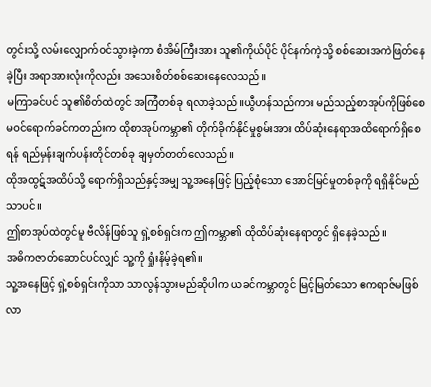တွင်းသို့ လမ်းလျှောက်ဝင်သွားခဲ့ကာ စံအိမ်ကြီးအား သူ၏ကိုယ်ပိုင် ပိုင်နက်ကဲ့သို့ စစ်ဆေးအကဲဖြတ်နေခဲ့ပြီး အရာအားလုံးကိုလည်း အသေးစိတ်စစ်ဆေးနေလေသည်။
မကြာခင်ပင် သူ၏စိတ်ထဲတွင် အကြံတစ်ခု ရလာခဲ့သည်။ယွီဟန်သည်ကား မည်သည့်စာအုပ်ကိုဖြစ်စေ မဝင်ရောက်ခင်ကတည်းက ထိုစာအုပ်ကမ္ဘာ၏ တိုက်ခိုက်နိုင်မှုစွမ်းအား ထိပ်ဆုံးနေရာအထိရောက်ရှိစေရန် ရည်မှန်းချက်ပန်းတိုင်တစ်ခု ချမှတ်တတ်လေသည်။
ထိုအထွဋ်အထိပ်သို့ ရောက်ရှိသည်နှင့်အမျှ သူ့အနေဖြင့် ပြည့်စုံသော အောင်မြင်မှုတစ်ခုကို ရရှိနိုင်မည်သာပင်။
ဤစာအုပ်ထဲတွင်မူ ဗီလိန်ဖြစ်သူ ရှဲ့စစ်ရှင်းက ဤကမ္ဘာ၏ ထိုထိပ်ဆုံးနေရာတွင် ရှိနေခဲ့သည်။
အဓိကဇာတ်ဆောင်ပင်လျှင် သူ့ကို ရှုံးနိမ့်ခဲ့ရ၏။
သူ့အနေဖြင့် ရှဲ့စစ်ရှင်းကိုသာ သာလွန်သွားမည်ဆိုပါက ယခင်ကမ္ဘာတွင် မြင့်မြတ်သော ဧကရာဇ်မဖြစ်လာ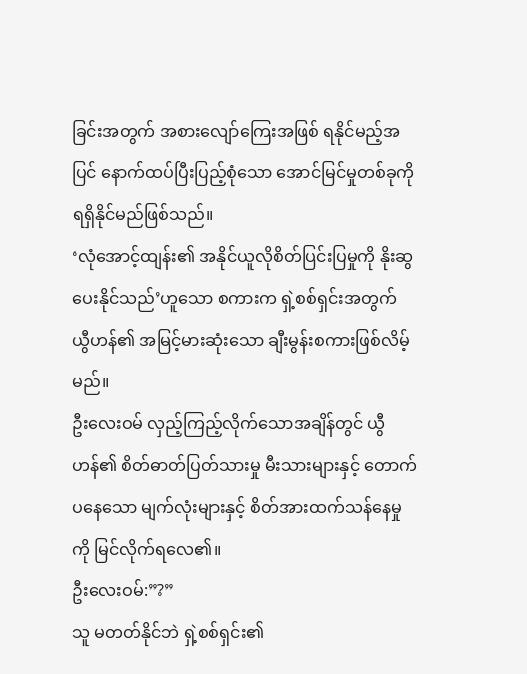ခြင်းအတွက် အစားလျော်ကြေးအဖြစ် ရနိုင်မည့်အပြင် နောက်ထပ်ပြီးပြည့်စုံသော အောင်မြင်မှုတစ်ခုကို ရရှိနိုင်မည်ဖြစ်သည်။
‘လုံအောင့်ထျန်း၏ အနိုင်ယူလိုစိတ်ပြင်းပြမှုကို နိုးဆွပေးနိုင်သည်’ဟူသော စကားက ရှဲ့စစ်ရှင်းအတွက် ယွီဟန်၏ အမြင့်မားဆုံးသော ချီးမွန်းစကားဖြစ်လိမ့်မည်။
ဦးလေးဝမ် လှည့်ကြည့်လိုက်သောအချိန်တွင် ယွီဟန်၏ စိတ်ဓာတ်ပြတ်သားမှု မီးသားများနှင့် တောက်ပနေသော မျက်လုံးများနှင့် စိတ်အားထက်သန်နေမှုကို မြင်လိုက်ရလေ၏။
ဦးလေးဝမ်:”?”
သူ မတတ်နိုင်ဘဲ ရှဲ့စစ်ရှင်း၏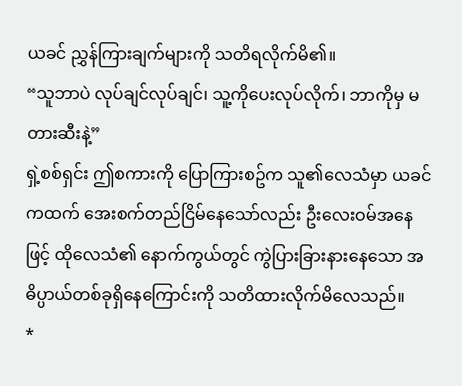ယခင် ညွှန်ကြားချက်များကို သတိရလိုက်မိ၏။
“သူဘာပဲ လုပ်ချင်လုပ်ချင်၊ သူ့ကိုပေးလုပ်လိုက်၊ ဘာကိုမှ မတားဆီးနဲ့”
ရှဲ့စစ်ရှင်း ဤစကားကို ပြောကြားစဥ်က သူ၏လေသံမှာ ယခင်ကထက် အေးစက်တည်ငြိမ်နေသော်လည်း ဦးလေးဝမ်အနေဖြင့် ထိုလေသံ၏ နောက်ကွယ်တွင် ကွဲပြားခြားနားနေသော အဓိပ္ပာယ်တစ်ခုရှိနေကြောင်းကို သတိထားလိုက်မိလေသည်။
*